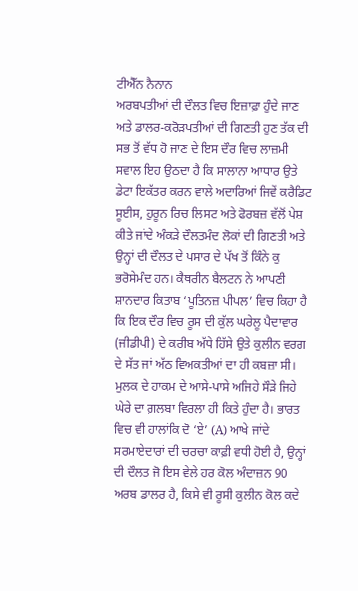ਟੀਐੱਨ ਨੈਨਾਨ
ਅਰਬਪਤੀਆਂ ਦੀ ਦੌਲਤ ਵਿਚ ਇਜ਼ਾਫ਼ਾ ਹੁੰਦੇ ਜਾਣ ਅਤੇ ਡਾਲਰ-ਕਰੋੜਪਤੀਆਂ ਦੀ ਗਿਣਤੀ ਹੁਣ ਤੱਕ ਦੀ ਸਭ ਤੋਂ ਵੱਧ ਹੋ ਜਾਣ ਦੇ ਇਸ ਦੌਰ ਵਿਚ ਲਾਜ਼ਮੀ ਸਵਾਲ ਇਹ ਉਠਦਾ ਹੈ ਕਿ ਸਾਲਾਨਾ ਆਧਾਰ ਉਤੇ ਡੇਟਾ ਇਕੱਤਰ ਕਰਨ ਵਾਲੇ ਅਦਾਰਿਆਂ ਜਿਵੇਂ ਕਰੈਡਿਟ ਸੂਈਸ, ਹੁਰੂਨ ਰਿਚ ਲਿਸਟ ਅਤੇ ਫੋਰਬਜ਼ ਵੱਲੋਂ ਪੇਸ਼ ਕੀਤੇ ਜਾਂਦੇ ਅੰਕੜੇ ਦੌਲਤਮੰਦ ਲੋਕਾਂ ਦੀ ਗਿਣਤੀ ਅਤੇ ਉਨ੍ਹਾਂ ਦੀ ਦੌਲਤ ਦੇ ਪਸਾਰ ਦੇ ਪੱਖ ਤੋਂ ਕਿੰਨੇ ਕੁ ਭਰੋਸੇਮੰਦ ਹਨ। ਕੈਥਰੀਨ ਬੈਲਟਨ ਨੇ ਆਪਣੀ ਸ਼ਾਨਦਾਰ ਕਿਤਾਬ ‘ਪੂਤਿਨਜ਼ ਪੀਪਲ’ ਵਿਚ ਕਿਹਾ ਹੈ ਕਿ ਇਕ ਦੌਰ ਵਿਚ ਰੂਸ ਦੀ ਕੁੱਲ ਘਰੇਲੂ ਪੈਦਾਵਾਰ (ਜੀਡੀਪੀ) ਦੇ ਕਰੀਬ ਅੱਧੇ ਹਿੱਸੇ ਉਤੇ ਕੁਲੀਨ ਵਰਗ ਦੇ ਸੱਤ ਜਾਂ ਅੱਠ ਵਿਅਕਤੀਆਂ ਦਾ ਹੀ ਕਬਜ਼ਾ ਸੀ। ਮੁਲਕ ਦੇ ਹਾਕਮ ਦੇ ਆਸੇ-ਪਾਸੇ ਅਜਿਹੇ ਸੌੜੇ ਜਿਹੇ ਘੇਰੇ ਦਾ ਗ਼ਲਬਾ ਵਿਰਲਾ ਹੀ ਕਿਤੇ ਹੁੰਦਾ ਹੈ। ਭਾਰਤ ਵਿਚ ਵੀ ਹਾਲਾਂਕਿ ਦੋ ‘ਏ’ (A) ਆਖੇ ਜਾਂਦੇ ਸਰਮਾਏਦਾਰਾਂ ਦੀ ਚਰਚਾ ਕਾਫ਼ੀ ਵਧੀ ਹੋਈ ਹੈ, ਉਨ੍ਹਾਂ ਦੀ ਦੌਲਤ ਜੋ ਇਸ ਵੇਲੇ ਹਰ ਕੋਲ ਅੰਦਾਜ਼ਨ 90 ਅਰਬ ਡਾਲਰ ਹੈ, ਕਿਸੇ ਵੀ ਰੂਸੀ ਕੁਲੀਨ ਕੋਲ ਕਦੇ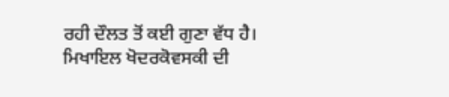ਰਹੀ ਦੌਲਤ ਤੋਂ ਕਈ ਗੁਣਾ ਵੱਧ ਹੈ। ਮਿਖਾਇਲ ਖੋਦਰਕੋਵਸਕੀ ਦੀ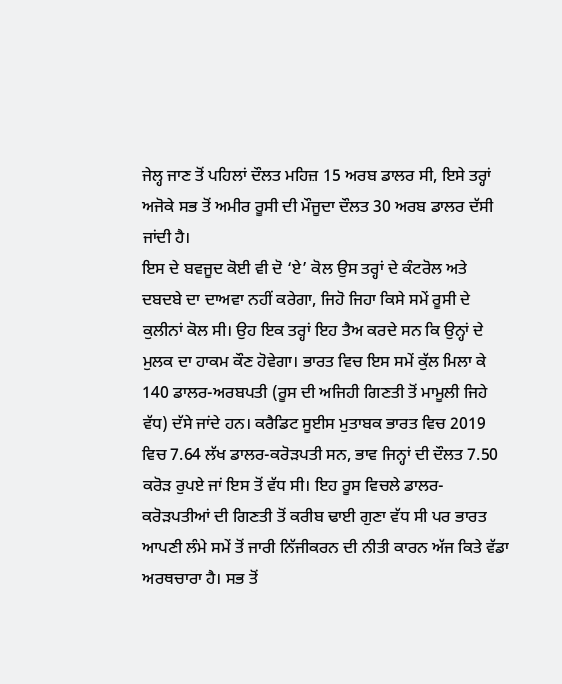ਜੇਲ੍ਹ ਜਾਣ ਤੋਂ ਪਹਿਲਾਂ ਦੌਲਤ ਮਹਿਜ਼ 15 ਅਰਬ ਡਾਲਰ ਸੀ, ਇਸੇ ਤਰ੍ਹਾਂ ਅਜੋਕੇ ਸਭ ਤੋਂ ਅਮੀਰ ਰੂਸੀ ਦੀ ਮੌਜੂਦਾ ਦੌਲਤ 30 ਅਰਬ ਡਾਲਰ ਦੱਸੀ ਜਾਂਦੀ ਹੈ।
ਇਸ ਦੇ ਬਵਜੂਦ ਕੋਈ ਵੀ ਦੋ ‘ਏ’ ਕੋਲ ਉਸ ਤਰ੍ਹਾਂ ਦੇ ਕੰਟਰੋਲ ਅਤੇ ਦਬਦਬੇ ਦਾ ਦਾਅਵਾ ਨਹੀਂ ਕਰੇਗਾ, ਜਿਹੋ ਜਿਹਾ ਕਿਸੇ ਸਮੇਂ ਰੂਸੀ ਦੇ ਕੁਲੀਨਾਂ ਕੋਲ ਸੀ। ਉਹ ਇਕ ਤਰ੍ਹਾਂ ਇਹ ਤੈਅ ਕਰਦੇ ਸਨ ਕਿ ਉਨ੍ਹਾਂ ਦੇ ਮੁਲਕ ਦਾ ਹਾਕਮ ਕੌਣ ਹੋਵੇਗਾ। ਭਾਰਤ ਵਿਚ ਇਸ ਸਮੇਂ ਕੁੱਲ ਮਿਲਾ ਕੇ 140 ਡਾਲਰ-ਅਰਬਪਤੀ (ਰੂਸ ਦੀ ਅਜਿਹੀ ਗਿਣਤੀ ਤੋਂ ਮਾਮੂਲੀ ਜਿਹੇ ਵੱਧ) ਦੱਸੇ ਜਾਂਦੇ ਹਨ। ਕਰੈਡਿਟ ਸੂਈਸ ਮੁਤਾਬਕ ਭਾਰਤ ਵਿਚ 2019 ਵਿਚ 7.64 ਲੱਖ ਡਾਲਰ-ਕਰੋੜਪਤੀ ਸਨ, ਭਾਵ ਜਿਨ੍ਹਾਂ ਦੀ ਦੌਲਤ 7.50 ਕਰੋੜ ਰੁਪਏ ਜਾਂ ਇਸ ਤੋਂ ਵੱਧ ਸੀ। ਇਹ ਰੂਸ ਵਿਚਲੇ ਡਾਲਰ-ਕਰੋੜਪਤੀਆਂ ਦੀ ਗਿਣਤੀ ਤੋਂ ਕਰੀਬ ਢਾਈ ਗੁਣਾ ਵੱਧ ਸੀ ਪਰ ਭਾਰਤ ਆਪਣੀ ਲੰਮੇ ਸਮੇਂ ਤੋਂ ਜਾਰੀ ਨਿੱਜੀਕਰਨ ਦੀ ਨੀਤੀ ਕਾਰਨ ਅੱਜ ਕਿਤੇ ਵੱਡਾ ਅਰਥਚਾਰਾ ਹੈ। ਸਭ ਤੋਂ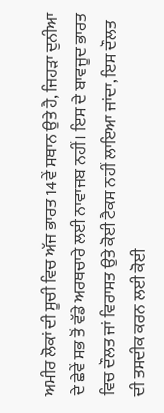ਅਮੀਰ ਲੋਕਾਂ ਦੀ ਸੂਚੀ ਵਿਚ ਅੱਜ ਭਾਰਤ 14ਵੇਂ ਸਥਾਨ ਉਤੇ ਹੈ, ਜਿਹੜਾ ਦੁਨੀਆ ਦੇ ਛੇਵੇਂ ਸਭ ਤੋਂ ਵੱਡੇ ਅਰਥਚਾਰੇ ਲਈ ਨਾਵਾਜਬ ਨਹੀਂ। ਇਸ ਦੇ ਬਾਵਜੂਦ ਭਾਰਤ ਵਿਚ ਦੌਲਤ ਜਾਂ ਵਿਰਾਸਤ ਉਤੇ ਕੋਈ ਟੈਕਸ ਨਹੀਂ ਲਾਇਆ ਜਾਂਦਾ, ਇਸ ਦੌਲਤ ਦੀ ਤਸਦੀਕ ਕਰਨ ਲਈ ਕੋਈ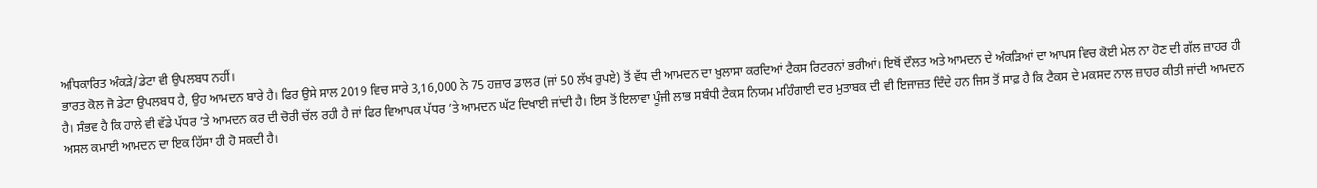ਅਧਿਕਾਰਿਤ ਅੰਕੜੇ/ਡੇਟਾ ਵੀ ਉਪਲਬਧ ਨਹੀਂ।
ਭਾਰਤ ਕੋਲ ਜੋ ਡੇਟਾ ਉਪਲਬਧ ਹੈ, ਉਹ ਆਮਦਨ ਬਾਰੇ ਹੈ। ਫਿਰ ਉਸੇ ਸਾਲ 2019 ਵਿਚ ਸਾਰੇ 3,16,000 ਨੇ 75 ਹਜ਼ਾਰ ਡਾਲਰ (ਜਾਂ 50 ਲੱਖ ਰੁਪਏ) ਤੋਂ ਵੱਧ ਦੀ ਆਮਦਨ ਦਾ ਖ਼ੁਲਾਸਾ ਕਰਦਿਆਂ ਟੈਕਸ ਰਿਟਰਨਾਂ ਭਰੀਆਂ। ਇਥੋਂ ਦੌਲਤ ਅਤੇ ਆਮਦਨ ਦੇ ਅੰਕੜਿਆਂ ਦਾ ਆਪਸ ਵਿਚ ਕੋਈ ਮੇਲ ਨਾ ਹੋਣ ਦੀ ਗੱਲ ਜ਼ਾਹਰ ਹੀ ਹੈ। ਸੰਭਵ ਹੈ ਕਿ ਹਾਲੇ ਵੀ ਵੱਡੇ ਪੱਧਰ ’ਤੇ ਆਮਦਨ ਕਰ ਦੀ ਚੋਰੀ ਚੱਲ ਰਹੀ ਹੈ ਜਾਂ ਫਿਰ ਵਿਆਪਕ ਪੱਧਰ ’ਤੇ ਆਮਦਨ ਘੱਟ ਦਿਖਾਈ ਜਾਂਦੀ ਹੈ। ਇਸ ਤੋਂ ਇਲਾਵਾ ਪੂੰਜੀ ਲਾਭ ਸਬੰਧੀ ਟੈਕਸ ਨਿਯਮ ਮਹਿੰਗਾਈ ਦਰ ਮੁਤਾਬਕ ਦੀ ਵੀ ਇਜਾਜ਼ਤ ਦਿੰਦੇ ਹਨ ਜਿਸ ਤੋਂ ਸਾਫ਼ ਹੈ ਕਿ ਟੈਕਸ ਦੇ ਮਕਸਦ ਨਾਲ ਜ਼ਾਹਰ ਕੀਤੀ ਜਾਂਦੀ ਆਮਦਨ ਅਸਲ ਕਮਾਈ ਆਮਦਨ ਦਾ ਇਕ ਹਿੱਸਾ ਹੀ ਹੋ ਸਕਦੀ ਹੈ।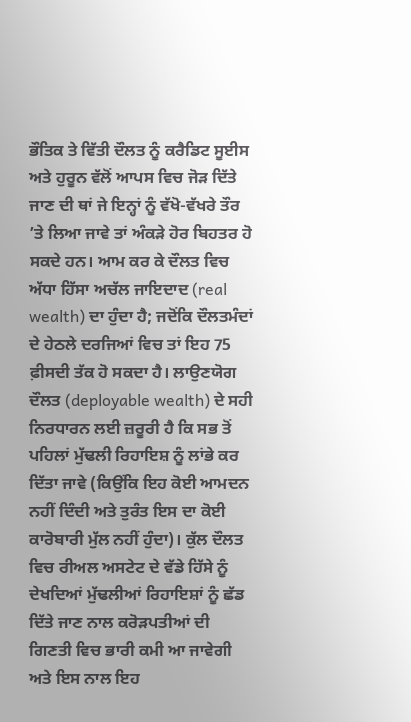ਭੌਤਿਕ ਤੇ ਵਿੱਤੀ ਦੌਲਤ ਨੂੰ ਕਰੈਡਿਟ ਸੂਈਸ ਅਤੇ ਹੁਰੂਨ ਵੱਲੋਂ ਆਪਸ ਵਿਚ ਜੋੜ ਦਿੱਤੇ ਜਾਣ ਦੀ ਥਾਂ ਜੇ ਇਨ੍ਹਾਂ ਨੂੰ ਵੱਖੋ-ਵੱਖਰੇ ਤੌਰ ’ਤੇ ਲਿਆ ਜਾਵੇ ਤਾਂ ਅੰਕੜੇ ਹੋਰ ਬਿਹਤਰ ਹੋ ਸਕਦੇ ਹਨ। ਆਮ ਕਰ ਕੇ ਦੌਲਤ ਵਿਚ ਅੱਧਾ ਹਿੱਸਾ ਅਚੱਲ ਜਾਇਦਾਦ (real wealth) ਦਾ ਹੁੰਦਾ ਹੈ; ਜਦੋਂਕਿ ਦੌਲਤਮੰਦਾਂ ਦੇ ਹੇਠਲੇ ਦਰਜਿਆਂ ਵਿਚ ਤਾਂ ਇਹ 75 ਫ਼ੀਸਦੀ ਤੱਕ ਹੋ ਸਕਦਾ ਹੈ। ਲਾਉਣਯੋਗ ਦੌਲਤ (deployable wealth) ਦੇ ਸਹੀ ਨਿਰਧਾਰਨ ਲਈ ਜ਼ਰੂਰੀ ਹੈ ਕਿ ਸਭ ਤੋਂ ਪਹਿਲਾਂ ਮੁੱਢਲੀ ਰਿਹਾਇਸ਼ ਨੂੰ ਲਾਂਭੇ ਕਰ ਦਿੱਤਾ ਜਾਵੇ (ਕਿਉਂਕਿ ਇਹ ਕੋਈ ਆਮਦਨ ਨਹੀਂ ਦਿੰਦੀ ਅਤੇ ਤੁਰੰਤ ਇਸ ਦਾ ਕੋਈ ਕਾਰੋਬਾਰੀ ਮੁੱਲ ਨਹੀਂ ਹੁੰਦਾ)। ਕੁੱਲ ਦੌਲਤ ਵਿਚ ਰੀਅਲ ਅਸਟੇਟ ਦੇ ਵੱਡੇ ਹਿੱਸੇ ਨੂੰ ਦੇਖਦਿਆਂ ਮੁੱਢਲੀਆਂ ਰਿਹਾਇਸ਼ਾਂ ਨੂੰ ਛੱਡ ਦਿੱਤੇ ਜਾਣ ਨਾਲ ਕਰੋੜਪਤੀਆਂ ਦੀ ਗਿਣਤੀ ਵਿਚ ਭਾਰੀ ਕਮੀ ਆ ਜਾਵੇਗੀ ਅਤੇ ਇਸ ਨਾਲ ਇਹ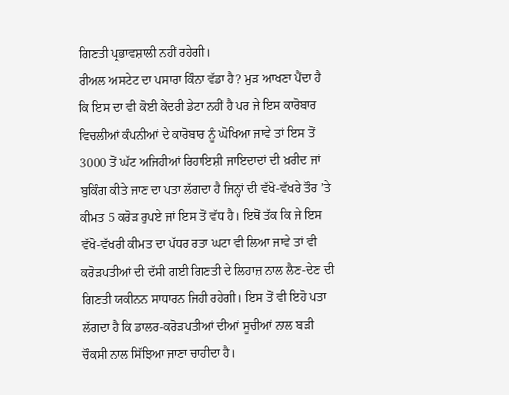ਗਿਣਤੀ ਪ੍ਰਭਾਵਸ਼ਾਲੀ ਨਹੀਂ ਰਹੇਗੀ।
ਰੀਅਲ ਅਸਟੇਟ ਦਾ ਪਸਾਰਾ ਕਿੰਨਾ ਵੱਡਾ ਹੈ? ਮੁੜ ਆਖਣਾ ਪੈਂਦਾ ਹੈ ਕਿ ਇਸ ਦਾ ਵੀ ਕੋਈ ਕੇਂਦਰੀ ਡੇਟਾ ਨਹੀਂ ਹੈ ਪਰ ਜੇ ਇਸ ਕਾਰੋਬਾਰ ਵਿਚਲੀਆਂ ਕੰਪਨੀਆਂ ਦੇ ਕਾਰੋਬਾਰ ਨੂੰ ਘੋਖਿਆ ਜਾਵੇ ਤਾਂ ਇਸ ਤੋਂ 3000 ਤੋਂ ਘੱਟ ਅਜਿਹੀਆਂ ਰਿਹਾਇਸ਼ੀ ਜਾਇਦਾਦਾਂ ਦੀ ਖ਼ਰੀਦ ਜਾਂ ਬੁਕਿੰਗ ਕੀਤੇ ਜਾਣ ਦਾ ਪਤਾ ਲੱਗਦਾ ਹੈ ਜਿਨ੍ਹਾਂ ਦੀ ਵੱਖੋ-ਵੱਖਰੇ ਤੌਰ ’ਤੇ ਕੀਮਤ 5 ਕਰੋੜ ਰੁਪਏ ਜਾਂ ਇਸ ਤੋਂ ਵੱਧ ਹੈ। ਇਥੋਂ ਤੱਕ ਕਿ ਜੇ ਇਸ ਵੱਖੋ-ਵੱਖਰੀ ਕੀਮਤ ਦਾ ਪੱਧਰ ਰਤਾ ਘਟਾ ਵੀ ਲਿਆ ਜਾਵੇ ਤਾਂ ਵੀ ਕਰੋੜਪਤੀਆਂ ਦੀ ਦੱਸੀ ਗਈ ਗਿਣਤੀ ਦੇ ਲਿਹਾਜ਼ ਨਾਲ ਲੈਣ-ਦੇਣ ਦੀ ਗਿਣਤੀ ਯਕੀਨਨ ਸਾਧਾਰਨ ਜਿਹੀ ਰਹੇਗੀ। ਇਸ ਤੋਂ ਵੀ ਇਹੋ ਪਤਾ ਲੱਗਦਾ ਹੈ ਕਿ ਡਾਲਰ-ਕਰੋੜਪਤੀਆਂ ਦੀਆਂ ਸੂਚੀਆਂ ਨਾਲ ਬੜੀ ਚੌਕਸੀ ਨਾਲ ਸਿੱਝਿਆ ਜਾਣਾ ਚਾਹੀਦਾ ਹੈ।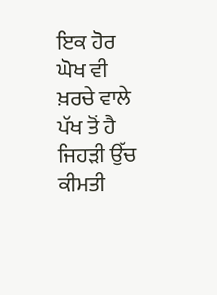ਇਕ ਹੋਰ ਘੋਖ ਵੀ ਖ਼ਰਚੇ ਵਾਲੇ ਪੱਖ ਤੋਂ ਹੈ ਜਿਹੜੀ ਉੱਚ ਕੀਮਤੀ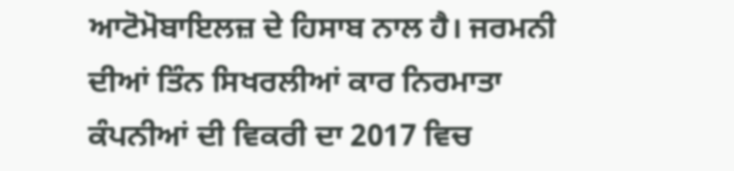ਆਟੋਮੋਬਾਇਲਜ਼ ਦੇ ਹਿਸਾਬ ਨਾਲ ਹੈ। ਜਰਮਨੀ ਦੀਆਂ ਤਿੰਨ ਸਿਖਰਲੀਆਂ ਕਾਰ ਨਿਰਮਾਤਾ ਕੰਪਨੀਆਂ ਦੀ ਵਿਕਰੀ ਦਾ 2017 ਵਿਚ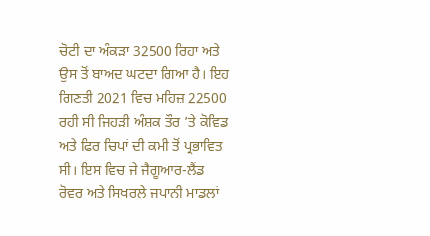ਚੋਟੀ ਦਾ ਅੰਕੜਾ 32500 ਰਿਹਾ ਅਤੇ ਉਸ ਤੋਂ ਬਾਅਦ ਘਟਦਾ ਗਿਆ ਹੈ। ਇਹ ਗਿਣਤੀ 2021 ਵਿਚ ਮਹਿਜ਼ 22500 ਰਹੀ ਸੀ ਜਿਹੜੀ ਅੰਸ਼ਕ ਤੌਰ ’ਤੇ ਕੋਵਿਡ ਅਤੇ ਫਿਰ ਚਿਪਾਂ ਦੀ ਕਮੀ ਤੋਂ ਪ੍ਰਭਾਵਿਤ ਸੀ। ਇਸ ਵਿਚ ਜੇ ਜੈਗੂਆਰ-ਲੈਂਡ ਰੋਵਰ ਅਤੇ ਸਿਖਰਲੇ ਜਪਾਨੀ ਮਾਡਲਾਂ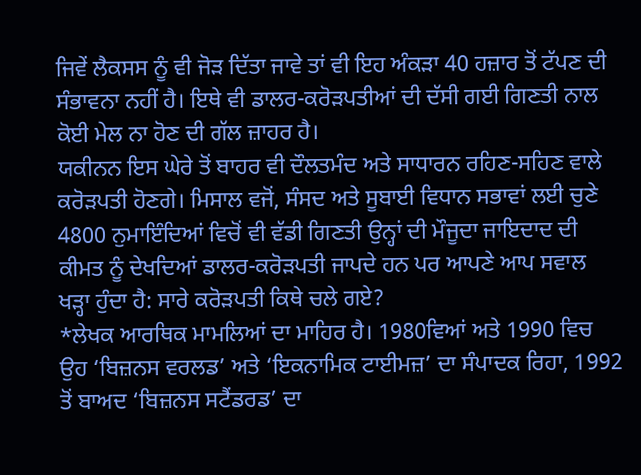ਜਿਵੇਂ ਲੈਕਸਸ ਨੂੰ ਵੀ ਜੋੜ ਦਿੱਤਾ ਜਾਵੇ ਤਾਂ ਵੀ ਇਹ ਅੰਕੜਾ 40 ਹਜ਼ਾਰ ਤੋਂ ਟੱਪਣ ਦੀ ਸੰਭਾਵਨਾ ਨਹੀਂ ਹੈ। ਇਥੇ ਵੀ ਡਾਲਰ-ਕਰੋੜਪਤੀਆਂ ਦੀ ਦੱਸੀ ਗਈ ਗਿਣਤੀ ਨਾਲ ਕੋਈ ਮੇਲ ਨਾ ਹੋਣ ਦੀ ਗੱਲ ਜ਼ਾਹਰ ਹੈ।
ਯਕੀਨਨ ਇਸ ਘੇਰੇ ਤੋਂ ਬਾਹਰ ਵੀ ਦੌਲਤਮੰਦ ਅਤੇ ਸਾਧਾਰਨ ਰਹਿਣ-ਸਹਿਣ ਵਾਲੇ ਕਰੋੜਪਤੀ ਹੋਣਗੇ। ਮਿਸਾਲ ਵਜੋਂ, ਸੰਸਦ ਅਤੇ ਸੂਬਾਈ ਵਿਧਾਨ ਸਭਾਵਾਂ ਲਈ ਚੁਣੇ 4800 ਨੁਮਾਇੰਦਿਆਂ ਵਿਚੋਂ ਵੀ ਵੱਡੀ ਗਿਣਤੀ ਉਨ੍ਹਾਂ ਦੀ ਮੌਜੂਦਾ ਜਾਇਦਾਦ ਦੀ ਕੀਮਤ ਨੂੰ ਦੇਖਦਿਆਂ ਡਾਲਰ-ਕਰੋੜਪਤੀ ਜਾਪਦੇ ਹਨ ਪਰ ਆਪਣੇ ਆਪ ਸਵਾਲ ਖੜ੍ਹਾ ਹੁੰਦਾ ਹੈ: ਸਾਰੇ ਕਰੋੜਪਤੀ ਕਿਥੇ ਚਲੇ ਗਏ?
*ਲੇਖਕ ਆਰਥਿਕ ਮਾਮਲਿਆਂ ਦਾ ਮਾਹਿਰ ਹੈ। 1980ਵਿਆਂ ਅਤੇ 1990 ਵਿਚ ਉਹ ‘ਬਿਜ਼ਨਸ ਵਰਲਡ’ ਅਤੇ ‘ਇਕਨਾਮਿਕ ਟਾਈਮਜ਼’ ਦਾ ਸੰਪਾਦਕ ਰਿਹਾ, 1992 ਤੋਂ ਬਾਅਦ ‘ਬਿਜ਼ਨਸ ਸਟੈਂਡਰਡ’ ਦਾ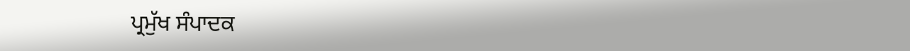ਪ੍ਰਮੁੱਖ ਸੰਪਾਦਕ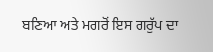ਬਣਿਆ ਅਤੇ ਮਗਰੋਂ ਇਸ ਗਰੁੱਪ ਦਾ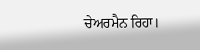ਚੇਅਰਮੈਨ ਰਿਹਾ।